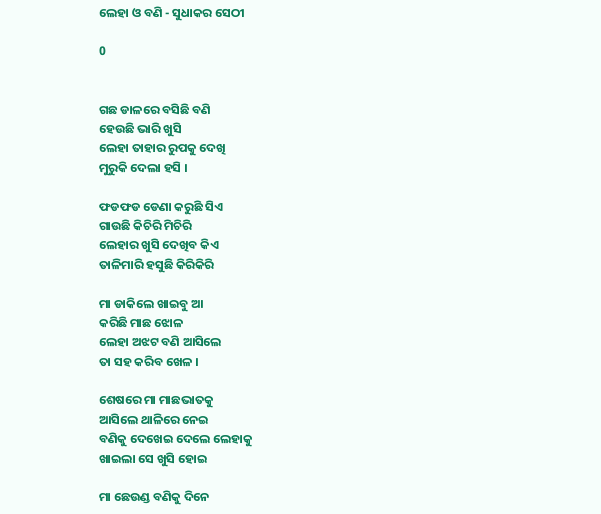ଲେହା ଓ ବଣି - ସୁଧାକର ସେଠୀ

0


ଗଛ ଡାଳରେ ବସିଛି ବଣି
ହେଉଛି ଭାରି ଖୁସି
ଲେହା ତାହାର ରୁପକୁ ଦେଖି
ମୁରୁକି ଦେଲା ହସି ।

ଫଡଫଡ ଡେଣା କରୁଛି ସିଏ
ଗାଉଛି କିଚିରି ମିଚିରି
ଲେହାର ଖୁସି ଦେଖିବ କିଏ
ତାଳିମାରି ହସୁଛି କିରିକିରି

ମା ଡାକିଲେ ଖାଇବୁ ଆ
କରିଛି ମାଛ ଝୋଳ
ଲେହା ଅଝଟ ବଣି ଆସିଲେ
ତା ସହ କରିବ ଖେଳ ।

ଶେଷରେ ମା ମାଛଭାତକୁ
ଆସିଲେ ଥାଳିରେ ନେଇ
ବଣିକୁ ଦେଖେଇ ଦେଲେ ଲେହାକୁ
ଖାଇଲା ସେ ଖୁସି ହୋଇ

ମା ଛେଉଣ୍ଡ ବଣିକୁ ଦିନେ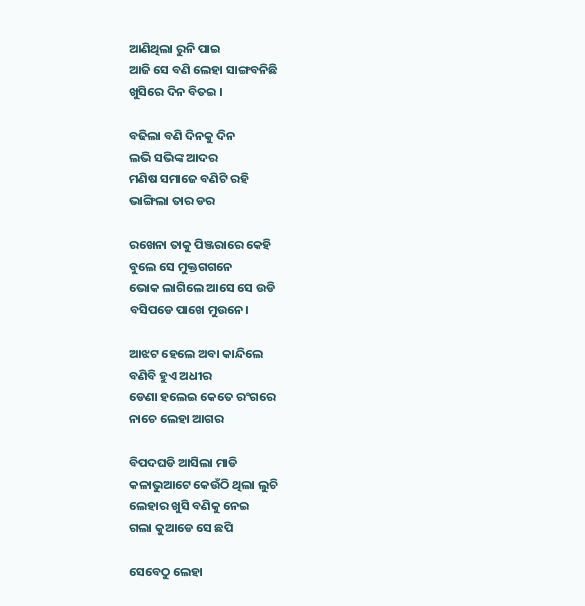ଆଣିଥିଲା ରୁନି ପାଇ
ଆଜି ସେ ବଣି ଲେହା ସାଙ୍ଗବନିଛି
ଖୁସିରେ ଦିନ ବିତଇ ।

ବଢିଲା ବଣି ଦିନକୁ ଦିନ
ଲଭି ସଭିଙ୍କ ଆଦର
ମଣିଷ ସମାଜେ ବଣିଟି ରହି
ଭାଙ୍ଗିଲା ତାର ଡର

ରଖେନା ତାକୁ ପିଞ୍ଜରାରେ କେହି
ବୁଲେ ସେ ମୁକ୍ତଗଗନେ
ଭୋକ ଲାଗିଲେ ଆସେ ସେ ଉଡି
ବସିପଡେ ପାଖେ ମୁଉନେ।

ଆଝଟ ହେଲେ ଅବା କାନ୍ଦିଲେ
ବଣିବି ହୁଏ ଅଧୀର
ଡେଣା ହଲେଇ କେତେ ରଂଗରେ
ନାଚେ ଲେହା ଆଗର

ବିପଦଘଡି ଆସିଲା ମାଡି
କଳାଭୁଆଟେ କେଉଁଠି ଥିଲା ଲୁଚି
ଲେହାର ଖୁସି ବଣିକୁ ନେଇ
ଗଲା କୁଆଡେ ସେ ଛପି

ସେବେଠୁ ଲେହା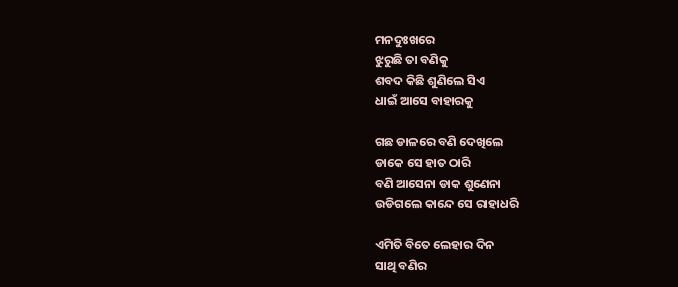ମନଦୁଃଖରେ
ଝୁରୁଛି ତା ବଣିକୁ
ଶବଦ କିଛି ଶୁଣିଲେ ସିଏ
ଧାଇଁ ଆସେ ବାହାରକୁ

ଗଛ ଡାଳରେ ବଣି ଦେଖିଲେ
ଡାକେ ସେ ହାତ ଠାରି
ବଣି ଆସେନା ଡାକ ଶୁଣେନା
ଉଡିଗଲେ କାନ୍ଦେ ସେ ରାହାଧରି

ଏମିତି ବିତେ ଲେହାର ଦିନ
ସାଥି ବଣିର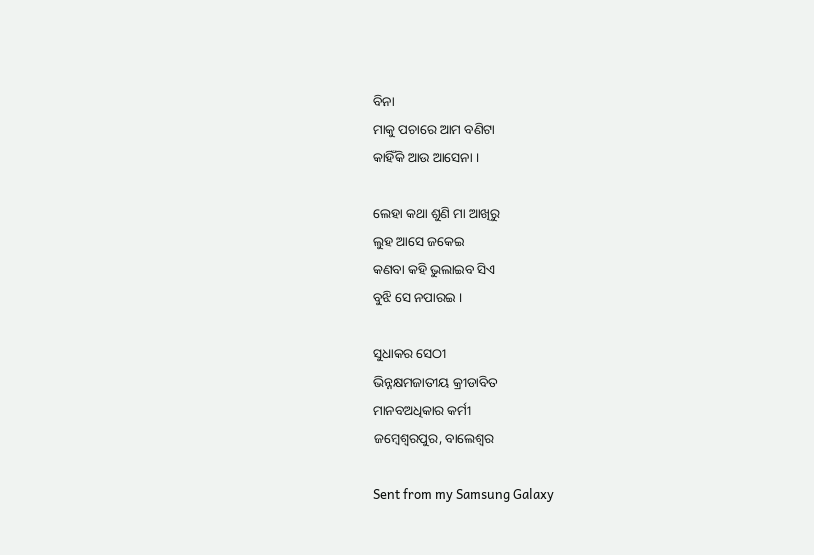ବିନା
ମାକୁ ପଚାରେ ଆମ ବଣିଟା
କାହିଁକି ଆଉ ଆସେନା ।

ଲେହା କଥା ଶୁଣି ମା ଆଖିରୁ
ଲୁହ ଆସେ ଜକେଇ
କଣବା କହି ଭୁଲାଇବ ସିଏ
ବୁଝି ସେ ନପାରଇ ।

ସୁଧାକର ସେଠୀ
ଭିନ୍ନକ୍ଷମଜାତୀୟ କ୍ରୀଡାବିତ
ମାନବଅଧିକାର କର୍ମୀ
ଜମ୍ବେଶ୍ବରପୁର, ବାଲେଶ୍ବର

Sent from my Samsung Galaxy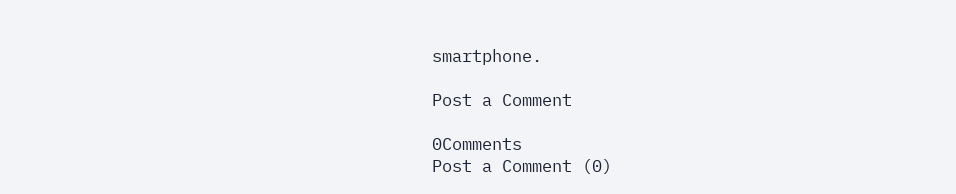smartphone.

Post a Comment

0Comments
Post a Comment (0)